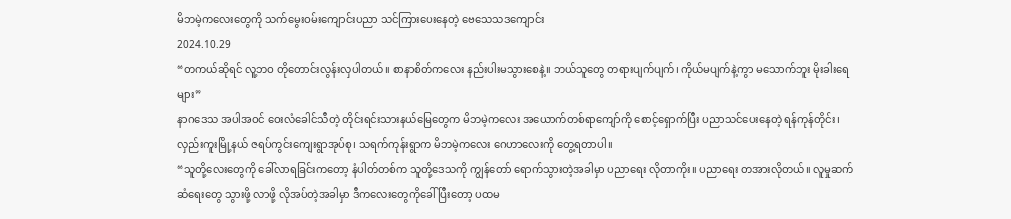မိဘမဲ့ကလေးတွေကို သက်မွေးဝမ်းကျောင်းပညာ သင်ကြားပေးနေတဲ့ ဗေသေသဒကျောင်း
2024.10.29
“တကယ်ဆိုရင် လူ့ဘဝ တိုတောင်းလွန်းလှပါတယ်။ စာနာစိတ်ကလေး နည်းပါးမသွားစေနဲ့။ ဘယ်သူတွေ တရားပျက်ပျက်၊ ကိုယ်မပျက်နဲ့ကွာ မသောက်ဘူး မိုးခါးရေများ”
နာဂဒေသ အပါအဝင် ဝေးလံခေါင်သီတဲ့ တိုင်းရင်းသားနယ်မြေတွေက မိဘမဲ့ကလေး အယောက်တစ်ရာကျော်ကို စောင့်ရှောက်ပြီး ပညာသင်ပေးနေတဲ့ ရန်ကုန်တိုင်း၊ လှည်းကူးမြို့နယ် ဇရပ်ကွင်းကျေးရွာအုပ်စု၊ သရက်ကုန်းရွာက မိဘမဲ့ကလေး ဂေဟာလေးကို တွေ့ရတာပါ။
“သူတို့လေးတွေကို ခေါ်လာရခြင်းကတော့ နံပါတ်တစ်က သူတို့ဒေသကို ကျွန်တော် ရောက်သွားတဲ့အခါမှာ ပညာရေး လိုတာကိုး။ ပညာရေး တအားလိုတယ်။ လူမှုဆက်ဆံရေးတွေ သွားဖို့ လာဖို့ လိုအပ်တဲ့အခါမှာ ဒီကလေးတွေကိုခေါ်ပြီးတော့ ပထမ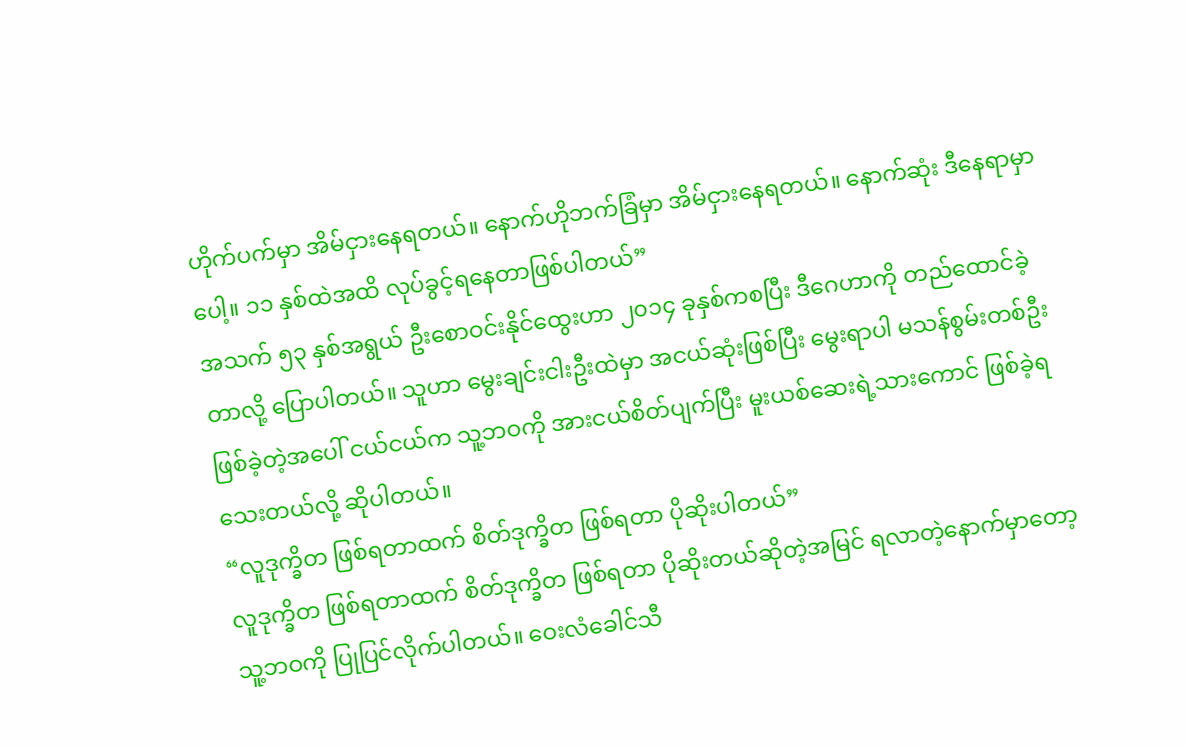ဟိုက်ပက်မှာ အိမ်ငှားနေရတယ်။ နောက်ဟိုဘက်ခြံမှာ အိမ်ငှားနေရတယ်။ နောက်ဆုံး ဒီနေရာမှာပေါ့။ ၁၁ နှစ်ထဲအထိ လုပ်ခွင့်ရနေတာဖြစ်ပါတယ်”
အသက် ၅၃ နှစ်အရွယ် ဦးစောဝင်းနိုင်ထွေးဟာ ၂၀၁၄ ခုနှစ်ကစပြီး ဒီဂေဟာကို တည်ထောင်ခဲ့တာလို့ ပြောပါတယ်။ သူဟာ မွေးချင်းငါးဦးထဲမှာ အငယ်ဆုံးဖြစ်ပြီး မွေးရာပါ မသန်စွမ်းတစ်ဦးဖြစ်ခဲ့တဲ့အပေါ် ငယ်ငယ်က သူ့ဘဝကို အားငယ်စိတ်ပျက်ပြီး မူးယစ်ဆေးရဲ့သားကောင် ဖြစ်ခဲ့ရသေးတယ်လို့ ဆိုပါတယ်။
“လူဒုက္ခိတ ဖြစ်ရတာထက် စိတ်ဒုက္ခိတ ဖြစ်ရတာ ပိုဆိုးပါတယ်”
လူဒုက္ခိတ ဖြစ်ရတာထက် စိတ်ဒုက္ခိတ ဖြစ်ရတာ ပိုဆိုးတယ်ဆိုတဲ့အမြင် ရလာတဲ့နောက်မှာတော့ သူ့ဘဝကို ပြုပြင်လိုက်ပါတယ်။ ဝေးလံခေါင်သီ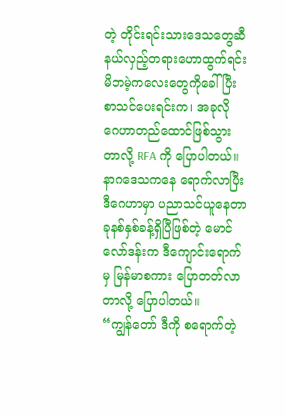တဲ့ တိုင်းရင်းသားဒေသတွေဆီ နယ်လှည့်တရားဟောထွက်ရင်း မိဘမဲ့ကလေးတွေကိုခေါ်ပြီး စာသင်ပေးရင်းက၊ အခုလို ဂေဟာတည်ထောင်ဖြစ်သွားတာလို့ RFA ကို ပြောပါတယ်။
နာဂဒေသကနေ ရောက်လာပြီး ဒီဂေဟာမှာ ပညာသင်ယူနေတာ ခုနစ်နှစ်ခန့်ရှိပြီဖြစ်တဲ့ မောင်လော်ဒန်းက ဒီကျောင်းရောက်မှ မြန်မာစကား ပြောတတ်လာတာလို့ ပြောပါတယ်။
“ကျွန်တော် ဒီကို စရောက်တဲ့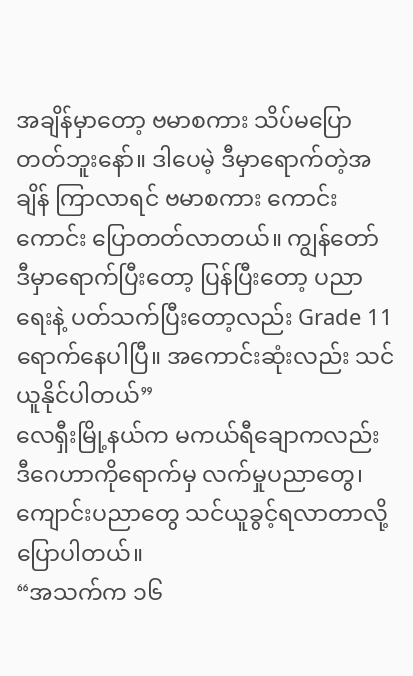အချိန်မှာတော့ ဗမာစကား သိပ်မပြောတတ်ဘူးနော်။ ဒါပေမဲ့ ဒီမှာရောက်တဲ့အချိန် ကြာလာရင် ဗမာစကား ကောင်းကောင်း ပြောတတ်လာတယ်။ ကျွန်တော် ဒီမှာရောက်ပြီးတော့ ပြန်ပြီးတော့ ပညာရေးနဲ့ ပတ်သက်ပြီးတော့လည်း Grade 11 ရောက်နေပါပြီ။ အကောင်းဆုံးလည်း သင်ယူနိုင်ပါတယ်”
လေရှီးမြို့နယ်က မကယ်ရီချောကလည်း ဒီဂေဟာကိုရောက်မှ လက်မှုပညာတွေ၊ ကျောင်းပညာတွေ သင်ယူခွင့်ရလာတာလို့ ပြောပါတယ်။
“အသက်က ၁၆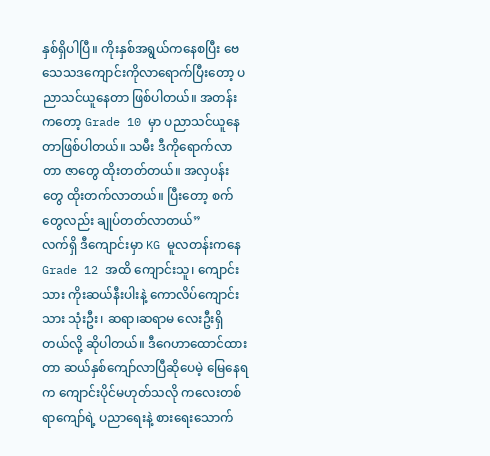နှစ်ရှိပါပြီ။ ကိုးနှစ်အရွယ်ကနေစပြီး ဗေသေသဒကျောင်းကိုလာရောက်ပြီးတော့ ပညာသင်ယူနေတာ ဖြစ်ပါတယ်။ အတန်းကတော့ Grade 10 မှာ ပညာသင်ယူနေတာဖြစ်ပါတယ်။ သမီး ဒီကိုရောက်လာတာ ဇာတွေ ထိုးတတ်တယ်။ အလှပန်းတွေ ထိုးတက်လာတယ်။ ပြီးတော့ စက်တွေလည်း ချုပ်တတ်လာတယ်”
လက်ရှိ ဒီကျောင်းမှာ KG မူလတန်းကနေ Grade 12 အထိ ကျောင်းသူ၊ ကျောင်းသား ကိုးဆယ်နီးပါးနဲ့ ကောလိပ်ကျောင်းသား သုံးဦး၊ ဆရာ၊ဆရာမ လေးဦးရှိတယ်လို့ ဆိုပါတယ်။ ဒီဂေဟာထောင်ထားတာ ဆယ်နှစ်ကျော်လာပြီဆိုပေမဲ့ မြေနေရက ကျောင်းပိုင်မဟုတ်သလို ကလေးတစ်ရာကျော်ရဲ့ ပညာရေးနဲ့ စားရေးသောက်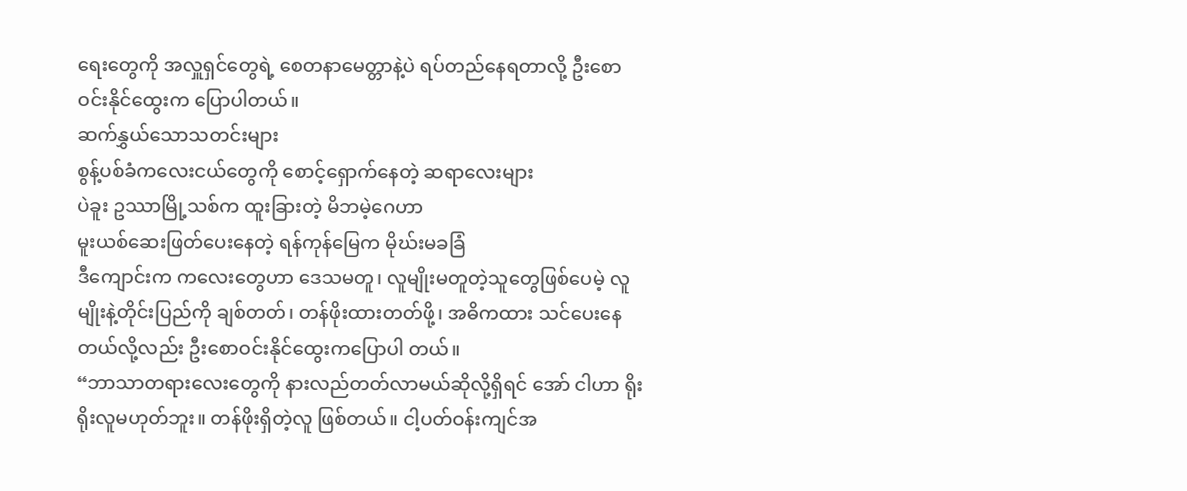ရေးတွေကို အလှူရှင်တွေရဲ့ စေတနာမေတ္တာနဲ့ပဲ ရပ်တည်နေရတာလို့ ဦးစောဝင်းနိုင်ထွေးက ပြောပါတယ်။
ဆက်နွှယ်သောသတင်းများ
စွန့်ပစ်ခံကလေးငယ်တွေကို စောင့်ရှောက်နေတဲ့ ဆရာလေးများ
ပဲခူး ဥဿာမြို့သစ်က ထူးခြားတဲ့ မိဘမဲ့ဂေဟာ
မူးယစ်ဆေးဖြတ်ပေးနေတဲ့ ရန်ကုန်မြေက မိုဃ်းမခခြံ
ဒီကျောင်းက ကလေးတွေဟာ ဒေသမတူ၊ လူမျိုးမတူတဲ့သူတွေဖြစ်ပေမဲ့ လူမျိုးနဲ့တိုင်းပြည်ကို ချစ်တတ်၊ တန်ဖိုးထားတတ်ဖို့၊ အဓိကထား သင်ပေးနေတယ်လို့လည်း ဦးစောဝင်းနိုင်ထွေးကပြောပါ တယ်။
“ဘာသာတရားလေးတွေကို နားလည်တတ်လာမယ်ဆိုလို့ရှိရင် အော် ငါဟာ ရိုးရိုးလူမဟုတ်ဘူး။ တန်ဖိုးရှိတဲ့လူ ဖြစ်တယ်။ ငါ့ပတ်ဝန်းကျင်အ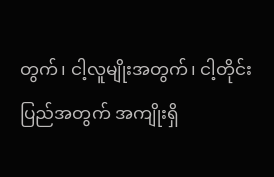တွက်၊ ငါ့လူမျိုးအတွက်၊ ငါ့တိုင်းပြည်အတွက် အကျိုးရှိ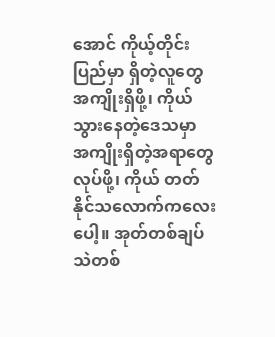အောင် ကိုယ့်တိုင်းပြည်မှာ ရှိတဲ့လူတွေ အကျိုးရှိဖို့၊ ကိုယ်သွားနေတဲ့ဒေသမှာ အကျိုးရှိတဲ့အရာတွေလုပ်ဖို့၊ ကိုယ် တတ်နိုင်သလောက်ကလေးပေါ့။ အုတ်တစ်ချပ် သဲတစ်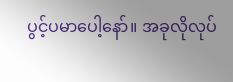ပွင့်ပမာပေါ့နော်။ အခုလိုလုပ်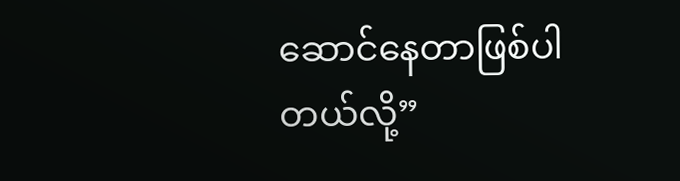ဆောင်နေတာဖြစ်ပါတယ်လို့”